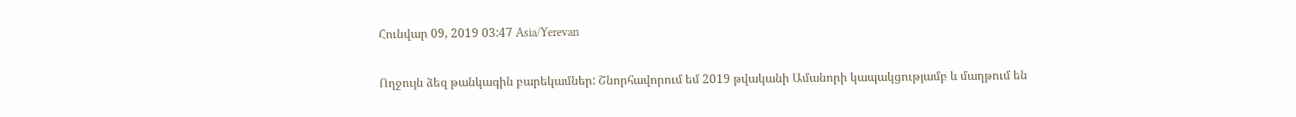Հունվար 09, 2019 03:47 Asia/Yerevan

Ողջույն ձեզ թանկագին բարեկամներ: Շնորհավորում եմ 2019 թվականի Ամանորի կապակցությամբ և մաղթում են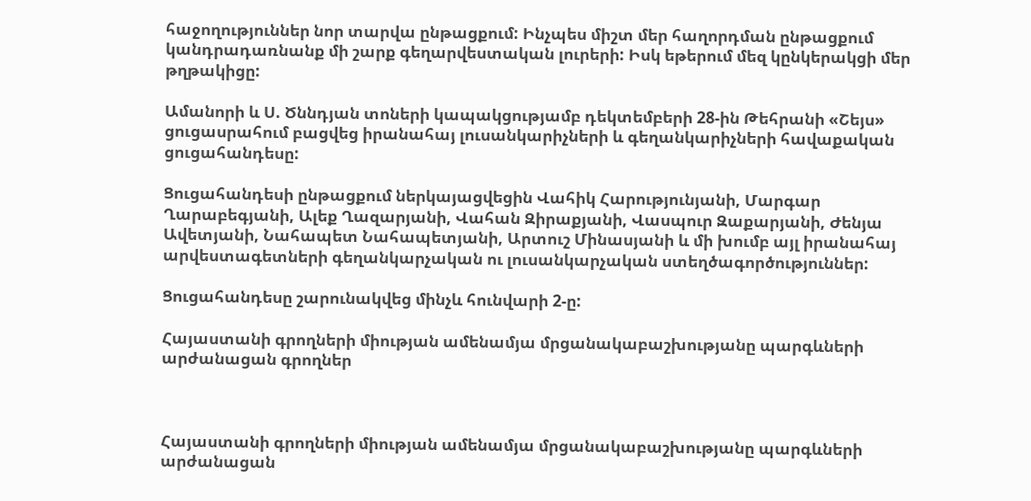հաջողություններ նոր տարվա ընթացքում: Ինչպես միշտ մեր հաղորդման ընթացքում կանդրադառնանք մի շարք գեղարվեստական լուրերի: Իսկ եթերում մեզ կընկերակցի մեր թղթակիցը:

Ամանորի և Ս. Ծննդյան տոների կապակցությամբ դեկտեմբերի 28-ին Թեհրանի «Շեյս» ցուցասրահում բացվեց իրանահայ լուսանկարիչների և գեղանկարիչների հավաքական ցուցահանդեսը:

Ցուցահանդեսի ընթացքում ներկայացվեցին Վահիկ Հարությունյանի, Մարգար Ղարաբեգյանի, Ալեք Ղազարյանի, Վահան Զիրաքյանի, Վասպուր Զաքարյանի, Ժենյա Ավետյանի, Նահապետ Նահապետյանի, Արտուշ Մինասյանի և մի խումբ այլ իրանահայ արվեստագետների գեղանկարչական ու լուսանկարչական ստեղծագործություններ:

Ցուցահանդեսը շարունակվեց մինչև հունվարի 2-ը:

Հայաստանի գրողների միության ամենամյա մրցանակաբաշխությանը պարգևների արժանացան գրողներ



Հայաստանի գրողների միության ամենամյա մրցանակաբաշխությանը պարգևների արժանացան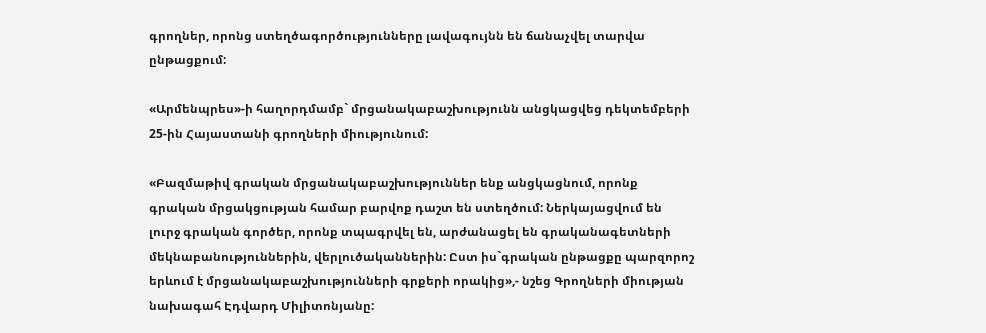գրողներ, որոնց ստեղծագործությունները լավագույնն են ճանաչվել տարվա ընթացքում:

«Արմենպրես»-ի հաղորդմամբ` մրցանակաբաշխությունն անցկացվեց դեկտեմբերի 25-ին Հայաստանի գրողների միությունում:

«Բազմաթիվ գրական մրցանակաբաշխություններ ենք անցկացնում, որոնք գրական մրցակցության համար բարվոք դաշտ են ստեղծում: Ներկայացվում են լուրջ գրական գործեր, որոնք տպագրվել են, արժանացել են գրականագետների մեկնաբանություններին, վերլուծականներին: Ըստ իս`գրական ընթացքը պարզորոշ երևում է մրցանակաբաշխությունների գրքերի որակից»,- նշեց Գրողների միության նախագահ Էդվարդ Միլիտոնյանը: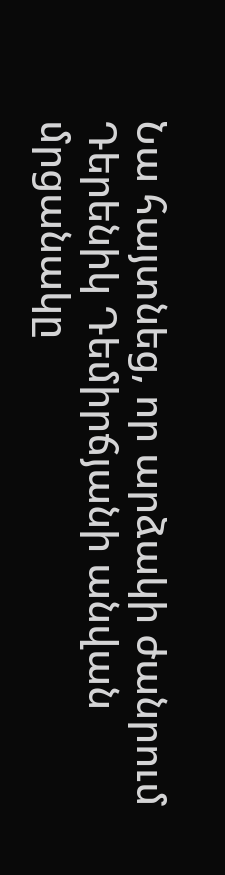Նա հայտնեց, որ արձակի ժանրում Դերենիկ Դեմիրճյանի անվան մրցանակը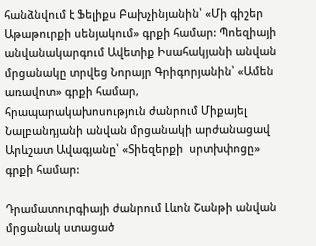հանձնվում է Ֆելիքս Բախչինյանին՝ «Մի գիշեր Աթաթուրքի սենյակում» գրքի համար: Պոեզիայի անվանակարգում Ավետիք Իսահակյանի անվան մրցանակը տրվեց Նորայր Գրիգորյանին՝ «Ամեն առավոտ» գրքի համար, հրապարակախոսություն ժանրում Միքայել Նալբանդյանի անվան մրցանակի արժանացավ Արևշատ Ավագյանը՝ «Տիեզերքի  սրտխփոցը» գրքի համար:

Դրամատուրգիայի ժանրում Լևոն Շանթի անվան մրցանակ ստացած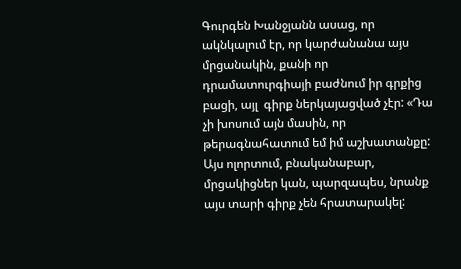Գուրգեն Խանջյանն ասաց, որ ակնկալում էր, որ կարժանանա այս մրցանակին, քանի որ դրամատուրգիայի բաժնում իր գրքից բացի, այլ  գիրք ներկայացված չէր: «Դա չի խոսում այն մասին, որ թերագնահատում եմ իմ աշխատանքը: Այս ոլորտում, բնականաբար, մրցակիցներ կան, պարզապես, նրանք այս տարի գիրք չեն հրատարակել: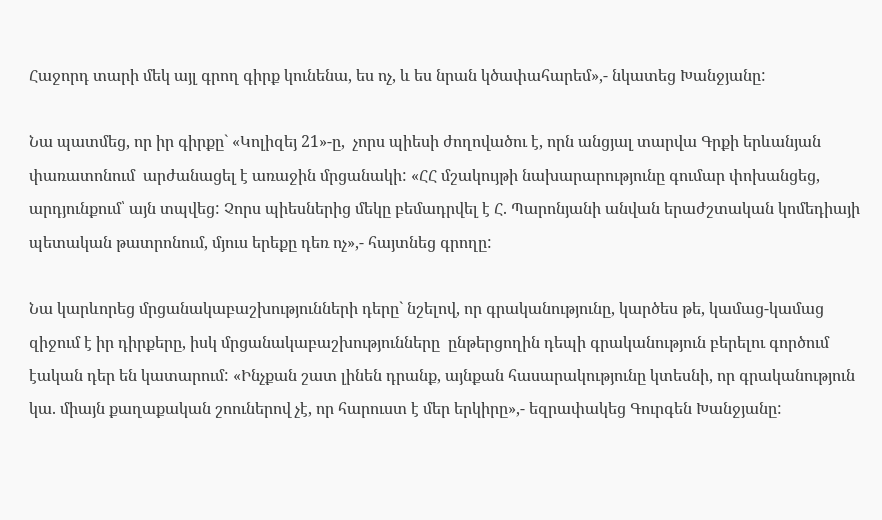Հաջորդ տարի մեկ այլ գրող գիրք կունենա, ես ոչ, և ես նրան կծափահարեմ»,- նկատեց Խանջյանը:

Նա պատմեց, որ իր գիրքը` «Կոլիզեյ 21»-ը,  չորս պիեսի ժողովածու է, որն անցյալ տարվա Գրքի երևանյան փառատոնում  արժանացել է առաջին մրցանակի: «ՀՀ մշակույթի նախարարությունը գումար փոխանցեց, արդյունքում՝ այն տպվեց: Չորս պիեսներից մեկը բեմադրվել է Հ. Պարոնյանի անվան երաժշտական կոմեդիայի պետական թատրոնում, մյուս երեքը դեռ ոչ»,- հայտնեց գրողը:

Նա կարևորեց մրցանակաբաշխությունների դերը` նշելով, որ գրականությունը, կարծես թե, կամաց-կամաց զիջում է իր դիրքերը, իսկ մրցանակաբաշխությունները  ընթերցողին դեպի գրականություն բերելու գործում  էական դեր են կատարում: «Ինչքան շատ լինեն դրանք, այնքան հասարակությունը կտեսնի, որ գրականություն կա. միայն քաղաքական շոուներով չէ, որ հարուստ է մեր երկիրը»,- եզրափակեց Գուրգեն Խանջյանը: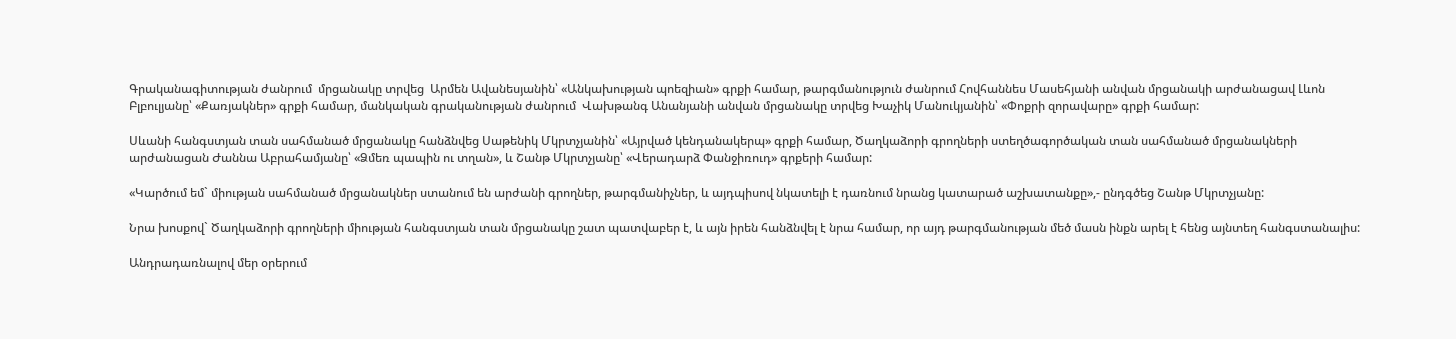Գրականագիտության ժանրում  մրցանակը տրվեց  Արմեն Ավանեսյանին՝ «Անկախության պոեզիան» գրքի համար, թարգմանություն ժանրում Հովհաննես Մասեհյանի անվան մրցանակի արժանացավ Լևոն Բլբուլյանը՝ «Քառյակներ» գրքի համար, մանկական գրականության ժանրում  Վախթանգ Անանյանի անվան մրցանակը տրվեց Խաչիկ Մանուկյանին՝ «Փոքրի զորավարը» գրքի համար:

Սևանի հանգստյան տան սահմանած մրցանակը հանձնվեց Սաթենիկ Մկրտչյանին՝ «Այրված կենդանակերպ» գրքի համար, Ծաղկաձորի գրողների ստեղծագործական տան սահմանած մրցանակների արժանացան Ժաննա Աբրահամյանը՝ «Ձմեռ պապին ու տղան», և Շանթ Մկրտչյանը՝ «Վերադարձ Փանջիռուդ» գրքերի համար:

«Կարծում եմ` միության սահմանած մրցանակներ ստանում են արժանի գրողներ, թարգմանիչներ, և այդպիսով նկատելի է դառնում նրանց կատարած աշխատանքը»,- ընդգծեց Շանթ Մկրտչյանը:

Նրա խոսքով` Ծաղկաձորի գրողների միության հանգստյան տան մրցանակը շատ պատվաբեր է, և այն իրեն հանձնվել է նրա համար, որ այդ թարգմանության մեծ մասն ինքն արել է հենց այնտեղ հանգստանալիս:

Անդրադառնալով մեր օրերում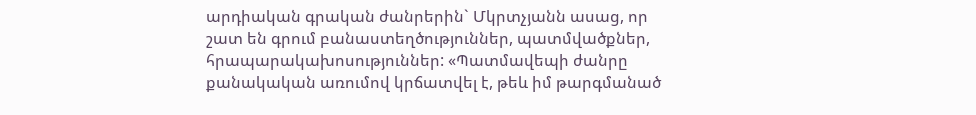արդիական գրական ժանրերին` Մկրտչյանն ասաց, որ  շատ են գրում բանաստեղծություններ, պատմվածքներ, հրապարակախոսություններ: «Պատմավեպի ժանրը քանակական առումով կրճատվել է, թեև իմ թարգմանած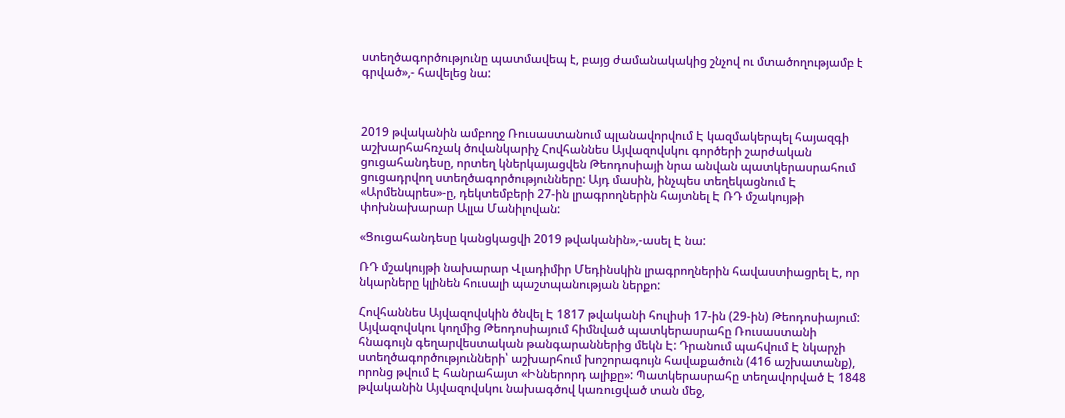ստեղծագործությունը պատմավեպ է, բայց ժամանակակից շնչով ու մտածողությամբ է գրված»,- հավելեց նա:



2019 թվականին ամբողջ Ռուսաստանում պլանավորվում Է կազմակերպել հայազգի աշխարհահռչակ ծովանկարիչ Հովհաննես Այվազովսկու գործերի շարժական ցուցահանդեսը, որտեղ կներկայացվեն Թեոդոսիայի նրա անվան պատկերասրահում ցուցադրվող ստեղծագործությունները: Այդ մասին, ինչպես տեղեկացնում Է «Արմենպրես»-ը, դեկտեմբերի 27-ին լրագրողներին հայտնել Է ՌԴ մշակույթի փոխնախարար Ալլա Մանիլովան:

«Ցուցահանդեսը կանցկացվի 2019 թվականին»,-ասել Է նա:

ՌԴ մշակույթի նախարար Վլադիմիր Մեդինսկին լրագրողներին հավաստիացրել Է, որ նկարները կլինեն հուսալի պաշտպանության ներքո:

Հովհաննես Այվազովսկին ծնվել Է 1817 թվականի հուլիսի 17-ին (29-ին) Թեոդոսիայում: Այվազովսկու կողմից Թեոդոսիայում հիմնված պատկերասրահը Ռուսաստանի հնագույն գեղարվեստական թանգարաններից մեկն Է: Դրանում պահվում Է նկարչի ստեղծագործությունների՝ աշխարհում խոշորագույն հավաքածուն (416 աշխատանք), որոնց թվում Է հանրահայտ «Իններորդ ալիքը»: Պատկերասրահը տեղավորված Է 1848 թվականին Այվազովսկու նախագծով կառուցված տան մեջ,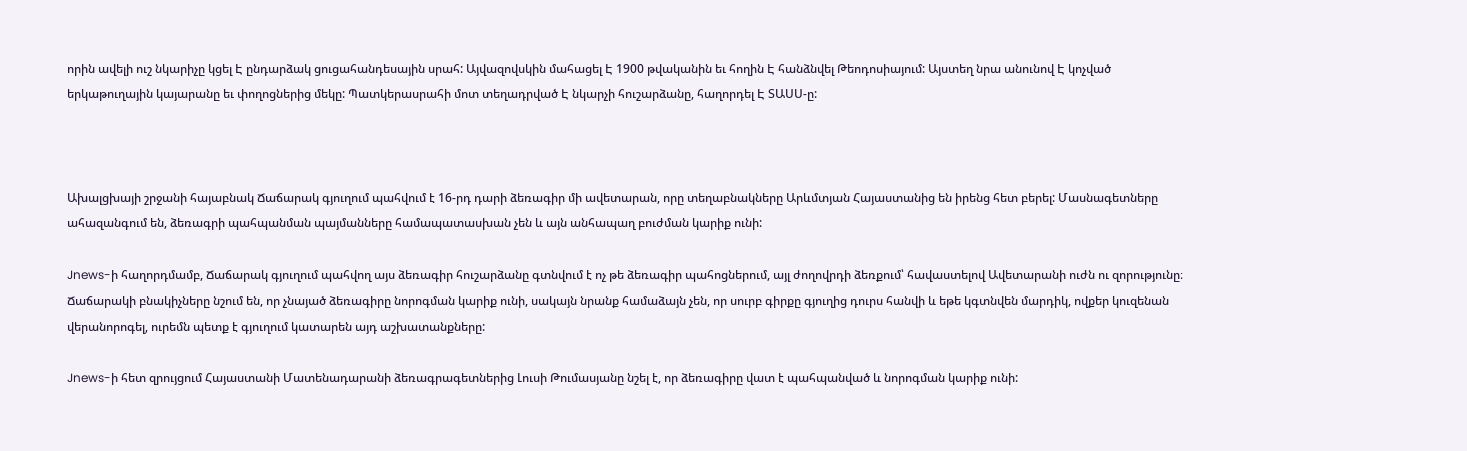որին ավելի ուշ նկարիչը կցել Է ընդարձակ ցուցահանդեսային սրահ: Այվազովսկին մահացել Է 1900 թվականին եւ հողին Է հանձնվել Թեոդոսիայում: Այստեղ նրա անունով Է կոչված երկաթուղային կայարանը եւ փողոցներից մեկը: Պատկերասրահի մոտ տեղադրված Է նկարչի հուշարձանը, հաղորդել Է ՏԱՍՍ-ը:



Ախալցխայի շրջանի հայաբնակ Ճաճարակ գյուղում պահվում է 16-րդ դարի ձեռագիր մի ավետարան, որը տեղաբնակները Արևմտյան Հայաստանից են իրենց հետ բերել: Մասնագետները ահազանգում են, ձեռագրի պահպանման պայմանները համապատասխան չեն և այն անհապաղ բուժման կարիք ունի:

Jnews-ի հաղորդմամբ, Ճաճարակ գյուղում պահվող այս ձեռագիր հուշարձանը գտնվում է ոչ թե ձեռագիր պահոցներում, այլ ժողովրդի ձեռքում՝ հավաստելով Ավետարանի ուժն ու զորությունը։ Ճաճարակի բնակիչները նշում են, որ չնայած ձեռագիրը նորոգման կարիք ունի, սակայն նրանք համաձայն չեն, որ սուրբ գիրքը գյուղից դուրս հանվի և եթե կգտնվեն մարդիկ, ովքեր կուզենան վերանորոգել, ուրեմն պետք է գյուղում կատարեն այդ աշխատանքները:

Jnews-ի հետ զրույցում Հայաստանի Մատենադարանի ձեռագրագետներից Լուսի Թումասյանը նշել է, որ ձեռագիրը վատ է պահպանված և նորոգման կարիք ունի: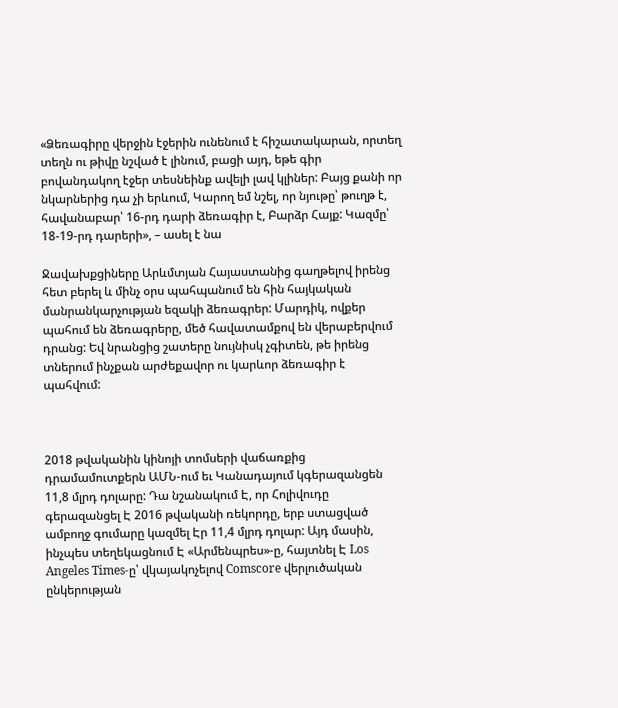«Ձեռագիրը վերջին էջերին ունենում է հիշատակարան, որտեղ տեղն ու թիվը նշված է լինում, բացի այդ, եթե գիր բովանդակող էջեր տեսնեինք ավելի լավ կլիներ: Բայց քանի որ նկարներից դա չի երևում, Կարող եմ նշել, որ նյութը՝ թուղթ է, հավանաբար՝ 16-րդ դարի ձեռագիր է, Բարձր Հայք: Կազմը՝ 18-19-րդ դարերի», – ասել է նա

Ջավախքցիները Արևմտյան Հայաստանից գաղթելով իրենց հետ բերել և մինչ օրս պահպանում են հին հայկական մանրանկարչության եզակի ձեռագրեր: Մարդիկ, ովքեր պահում են ձեռագրերը, մեծ հավատամքով են վերաբերվում դրանց: Եվ նրանցից շատերը նույնիսկ չգիտեն, թե իրենց տներում ինչքան արժեքավոր ու կարևոր ձեռագիր է պահվում:



2018 թվականին կինոյի տոմսերի վաճառքից դրամամուտքերն ԱՄՆ-ում եւ Կանադայում կգերազանցեն 11,8 մլրդ դոլարը: Դա նշանակում Է, որ Հոլիվուդը գերազանցել Է 2016 թվականի ռեկորդը, երբ ստացված ամբողջ գումարը կազմել Էր 11,4 մլրդ դոլար: Այդ մասին, ինչպես տեղեկացնում Է «Արմենպրես»-ը, հայտնել Է Los Angeles Times-ը՝ վկայակոչելով Comscore վերլուծական ընկերության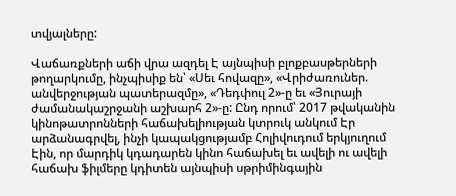տվյալները:

Վաճառքների աճի վրա ազդել Է այնպիսի բլոքբասթերների թողարկումը, ինչպիսիք են՝ «Սեւ հովազը», «Վրիժառուներ. անվերջության պատերազմը», «Դեդփուլ 2»-ը եւ «Յուրայի ժամանակաշրջանի աշխարհ 2»-ը: Ընդ որում՝ 2017 թվականին կինոթատրոնների հաճախելիության կտրուկ անկում Էր արձանագրվել, ինչի կապակցությամբ Հոլիվուդում երկյուղում Էին, որ մարդիկ կդադարեն կինո հաճախել եւ ավելի ու ավելի հաճախ ֆիլմերը կդիտեն այնպիսի սթրիմինգային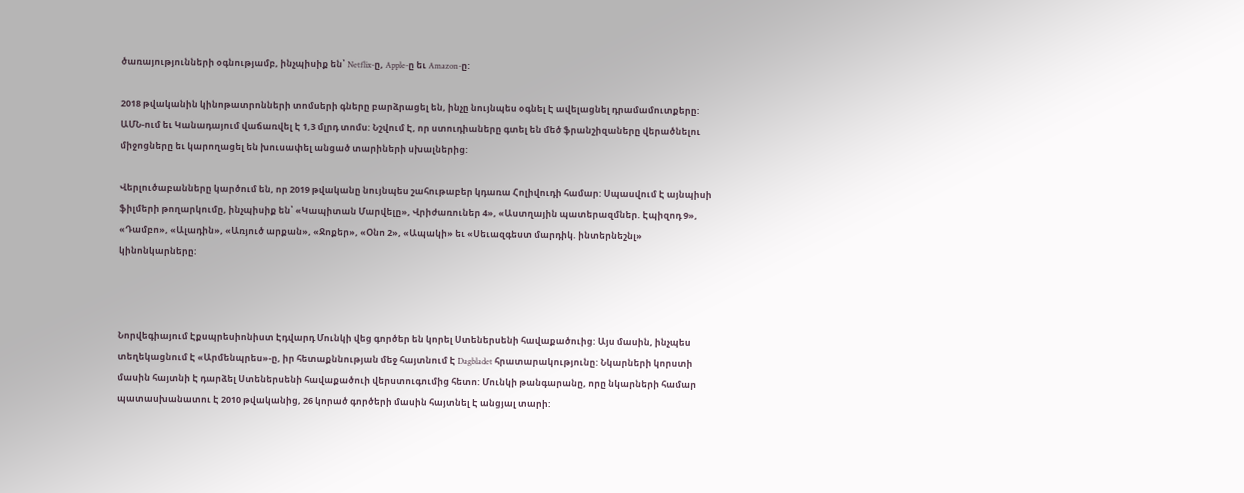ծառայությունների օգնությամբ, ինչպիսիք են՝ Netflix-ը, Apple-ը եւ Amazon-ը:

2018 թվականին կինոթատրոնների տոմսերի գները բարձրացել են, ինչը նույնպես օգնել Է ավելացնել դրամամուտքերը: ԱՄՆ-ում եւ Կանադայում վաճառվել Է 1,3 մլրդ տոմս: Նշվում Է, որ ստուդիաները գտել են մեծ ֆրանշիզաները վերածնելու միջոցները եւ կարողացել են խուսափել անցած տարիների սխալներից:

Վերլուծաբանները կարծում են, որ 2019 թվականը նույնպես շահութաբեր կդառա Հոլիվուդի համար: Սպասվում Է այնպիսի ֆիլմերի թողարկումը, ինչպիսիք են՝ «Կապիտան Մարվելը», Վրիժառուներ 4», «Աստղային պատերազմներ. Էպիզոդ 9», «Դամբո», «Ալադին», «Առյուծ արքան», «Ջոքեր», «Օնո 2», «Ապակի» եւ «Սեւազգեստ մարդիկ. ինտերնեշնլ» կինոնկարները:



Նորվեգիայում Էքսպրեսիոնիստ Էդվարդ Մունկի վեց գործեր են կորել Ստեներսենի հավաքածուից: Այս մասին, ինչպես տեղեկացնում Է «Արմենպրես»-ը, իր հետաքննության մեջ հայտնում Է Dagbladet հրատարակությունը: Նկարների կորստի մասին հայտնի Է դարձել Ստեներսենի հավաքածուի վերստուգումից հետո: Մունկի թանգարանը, որը նկարների համար պատասխանատու Է 2010 թվականից, 26 կորած գործերի մասին հայտնել Է անցյալ տարի: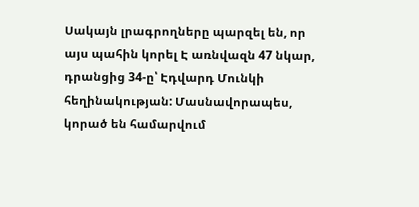Սակայն լրագրողները պարզել են, որ այս պահին կորել Է առնվազն 47 նկար, դրանցից 34-ը՝ Էդվարդ Մունկի հեղինակության: Մասնավորապես, կորած են համարվում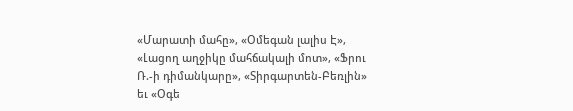«Մարատի մահը», «Օմեգան լալիս Է», «Լացող աղջիկը մահճակալի մոտ», «Ֆրու Ռ.-ի դիմանկարը», «Տիրգարտեն-Բեռլին» եւ «Օգե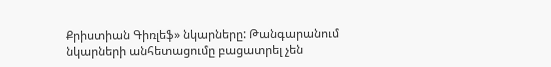Քրիստիան Գիռլեֆ» նկարները: Թանգարանում նկարների անհետացումը բացատրել չեն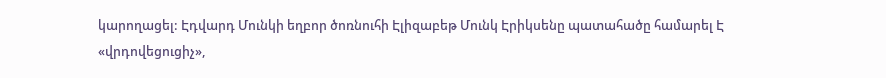կարողացել: Էդվարդ Մունկի եղբոր ծոռնուհի Էլիզաբեթ Մունկ Էրիկսենը պատահածը համարել Է «վրդովեցուցիչ»,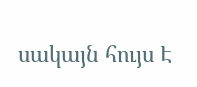սակայն հույս Է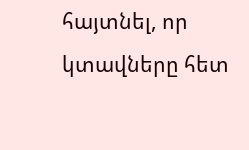հայտնել, որ կտավները հետ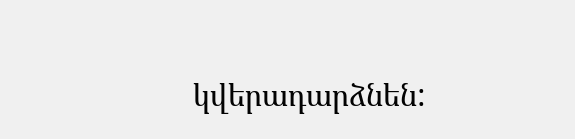կվերադարձնեն: